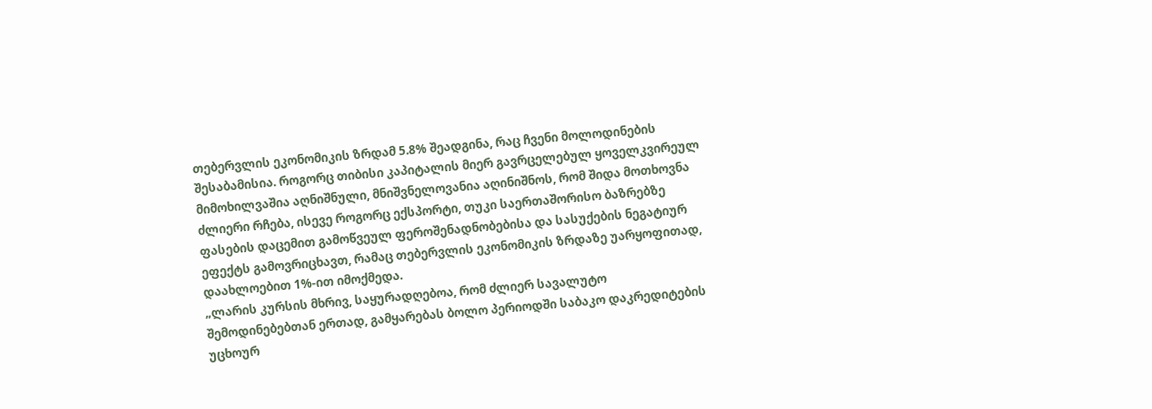თებერვლის ეკონომიკის ზრდამ 5.8% შეადგინა, რაც ჩვენი მოლოდინების შესაბამისია. როგორც თიბისი კაპიტალის მიერ გავრცელებულ ყოველკვირეულ მიმოხილვაშია აღნიშნული, მნიშვნელოვანია აღინიშნოს, რომ შიდა მოთხოვნა ძლიერი რჩება, ისევე როგორც ექსპორტი, თუკი საერთაშორისო ბაზრებზე ფასების დაცემით გამოწვეულ ფეროშენადნობებისა და სასუქების ნეგატიურ ეფექტს გამოვრიცხავთ, რამაც თებერვლის ეკონომიკის ზრდაზე უარყოფითად, დაახლოებით 1%-ით იმოქმედა.
„ლარის კურსის მხრივ, საყურადღებოა, რომ ძლიერ სავალუტო შემოდინებებთან ერთად, გამყარებას ბოლო პერიოდში საბაკო დაკრედიტების უცხოურ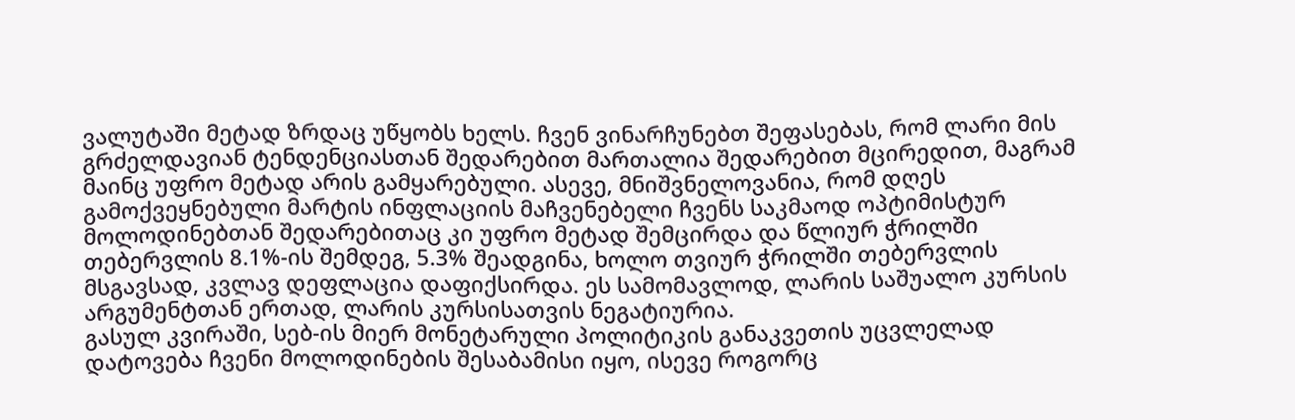ვალუტაში მეტად ზრდაც უწყობს ხელს. ჩვენ ვინარჩუნებთ შეფასებას, რომ ლარი მის გრძელდავიან ტენდენციასთან შედარებით მართალია შედარებით მცირედით, მაგრამ მაინც უფრო მეტად არის გამყარებული. ასევე, მნიშვნელოვანია, რომ დღეს გამოქვეყნებული მარტის ინფლაციის მაჩვენებელი ჩვენს საკმაოდ ოპტიმისტურ მოლოდინებთან შედარებითაც კი უფრო მეტად შემცირდა და წლიურ ჭრილში თებერვლის 8.1%-ის შემდეგ, 5.3% შეადგინა, ხოლო თვიურ ჭრილში თებერვლის მსგავსად, კვლავ დეფლაცია დაფიქსირდა. ეს სამომავლოდ, ლარის საშუალო კურსის არგუმენტთან ერთად, ლარის კურსისათვის ნეგატიურია.
გასულ კვირაში, სებ-ის მიერ მონეტარული პოლიტიკის განაკვეთის უცვლელად დატოვება ჩვენი მოლოდინების შესაბამისი იყო, ისევე როგორც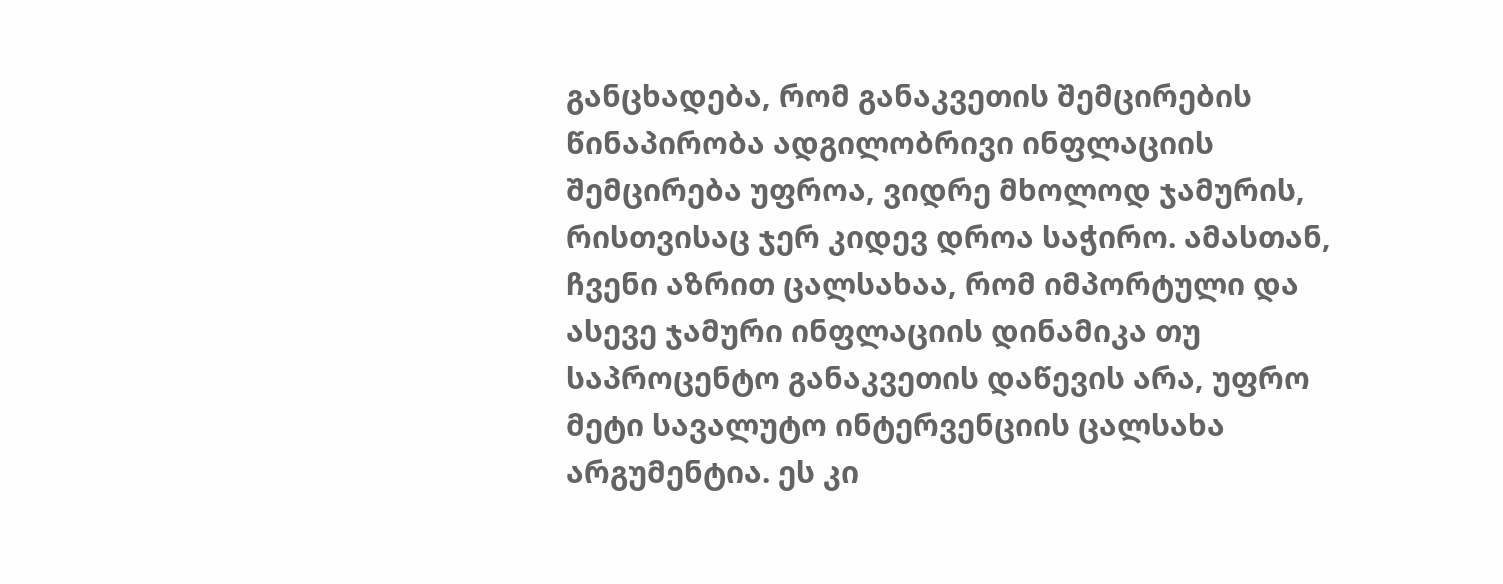განცხადება, რომ განაკვეთის შემცირების წინაპირობა ადგილობრივი ინფლაციის შემცირება უფროა, ვიდრე მხოლოდ ჯამურის, რისთვისაც ჯერ კიდევ დროა საჭირო. ამასთან, ჩვენი აზრით ცალსახაა, რომ იმპორტული და ასევე ჯამური ინფლაციის დინამიკა თუ საპროცენტო განაკვეთის დაწევის არა, უფრო მეტი სავალუტო ინტერვენციის ცალსახა არგუმენტია. ეს კი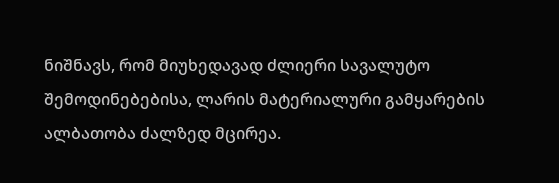ნიშნავს, რომ მიუხედავად ძლიერი სავალუტო შემოდინებებისა, ლარის მატერიალური გამყარების ალბათობა ძალზედ მცირეა.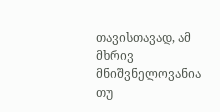თავისთავად, ამ მხრივ მნიშვნელოვანია თუ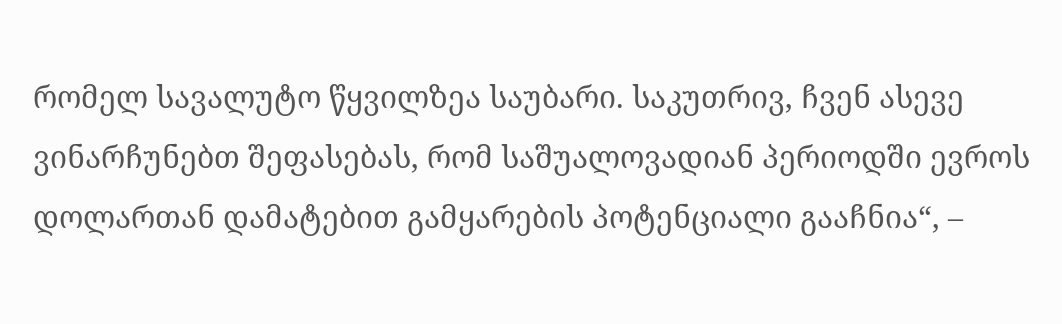რომელ სავალუტო წყვილზეა საუბარი. საკუთრივ, ჩვენ ასევე ვინარჩუნებთ შეფასებას, რომ საშუალოვადიან პერიოდში ევროს დოლართან დამატებით გამყარების პოტენციალი გააჩნია“, –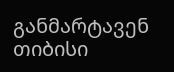განმარტავენ თიბისი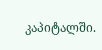კაპიტალში.